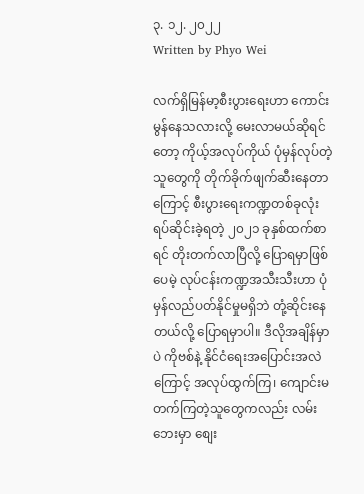၃. ၁၂. ၂၀၂၂
Written by Phyo Wei

လက်ရှိမြန်မာ့စီးပွားရေးဟာ ကောင်းမွန်နေသလားလို့ မေးလာမယ်ဆိုရင်တော့ ကိုယ့်အလုပ်ကိုယ် ပုံမှန်လုပ်တဲ့သူတွေကို တိုက်ခိုက်ဖျက်ဆီးနေတာကြောင့် စီးပွားရေးကဏ္ဍတစ်ခုလုံး ရပ်ဆိုင်းခဲ့ရတဲ့ ၂၀၂၁ ခုနှစ်ထက်စာရင် တိုးတက်လာပြီလို့ ပြောရမှာဖြစ်ပေမဲ့ လုပ်ငန်းကဏ္ဍအသီးသီးဟာ ပုံမှန်လည်ပတ်နိုင်မှုမရှိဘဲ တုံ့ဆိုင်းနေတယ်လို့ ပြောရမှာပါ။ ဒီလိုအချိန်မှာပဲ ကိုဗစ်နဲ့ နိုင်ငံရေးအပြောင်းအလဲကြောင့် အလုပ်ထွက်ကြ၊ ကျောင်းမတက်ကြတဲ့သူတွေကလည်း လမ်းဘေးမှာ စျေး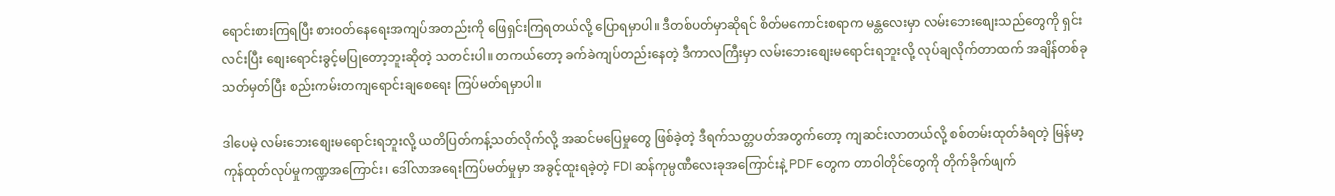ရောင်းစားကြရပြီး စားဝတ်နေရေးအကျပ်အတည်းကို ဖြေရှင်းကြရတယ်လို့ ပြောရမှာပါ။ ဒီတစ်ပတ်မှာဆိုရင် စိတ်မကောင်းစရာက မန္တလေးမှာ လမ်းဘေးစျေးသည်တွေကို ရှင်းလင်းပြီး စျေးရောင်းခွင့်မပြုတော့ဘူးဆိုတဲ့ သတင်းပါ။ တကယ်တော့ ခက်ခဲကျပ်တည်းနေတဲ့ ဒီကာလကြီးမှာ လမ်းဘေးစျေးမရောင်းရဘူးလို့ လုပ်ချလိုက်တာထက် အချိန်တစ်ခုသတ်မှတ်ပြီး စည်းကမ်းတကျရောင်းချစေရေး ကြပ်မတ်ရမှာပါ။

ဒါပေမဲ့ လမ်းဘေးစျေးမရောင်းရဘူးလို့ ယတိပြတ်ကန့်သတ်လိုက်လို့ အဆင်မပြေမှုတွေ ဖြစ်ခဲ့တဲ့ ဒီရက်သတ္တပတ်အတွက်တော့ ကျဆင်းလာတယ်လို့ စစ်တမ်းထုတ်ခံရတဲ့ မြန်မာ့ကုန်ထုတ်လုပ်မှုကဏ္ဍအကြောင်း၊ ဒေါ်လာအရေးကြပ်မတ်မှုမှာ အခွင့်ထူးရခဲ့တဲ့ FDI ဆန်ကုမ္ပဏီလေးခုအကြောင်းနဲ့ PDF တွေက တာဝါတိုင်တွေကို တိုက်ခိုက်ဖျက်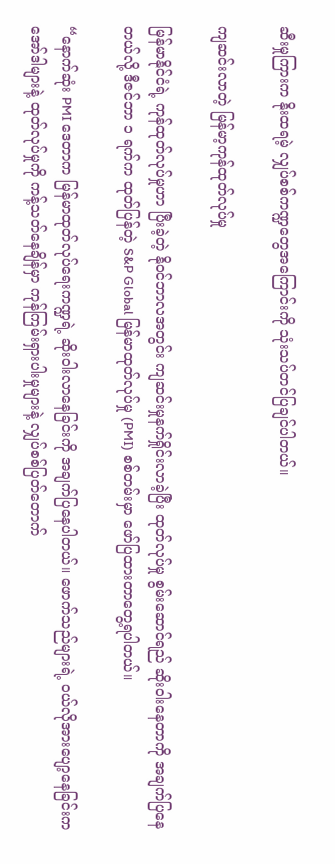ဆီးမှုကြားက နိုးထရမဲ့ လျှပ်စစ်ကဏ္ဍတွေအကြောင်းကို သုံးသပ်တင်ပြချင်ပါတယ်။

ကျဆင်းလာတဲ့ မြန်မာ့ကုန်ထုတ်လုပ်မှု

မြန်မာနိုင်ငံရဲ့ ကုန်ထုတ်လုပ်မှုဟာ ပြီးခဲ့တဲ့ နိုဝင်ဘာလအတွင်း ကျဆင်းမှုနက်ရှိုင်းလာခဲ့ပြီး ထုတ်လုပ်မှု စွမ်းဆောင်ရည် ဆိုးဝါးနေတာကို အချက်ပြနေတယ်လို့ ဒီဇင်ဘာ ၁ ရက်က ထုတ်ပြန်တဲ့ S&P Global မြန်မာထုတ်လုပ်မှု (PMI) စစ်တမ်းမှာ ဖော်ပြထားတာတွေ့ရပါတယ်။

“နောက်ဆုံး PMI ဒေတာက မြန်မာထုတ်လုပ်ရေးကဏ္ဍရဲ့ ဆိုးဝါးလာနေခြင်းကို အချက်ပြနေပါတယ်။ ဖောက်သည်များရဲ့ ဝယ်လိုအားပျော့နေခြင်းက အော်ဒါများနဲ့ ထုတ်လုပ်မှုကို ကန့်သတ်နေချိန်မှာ ကုန်ကြမ်းရှားပါးမှုများနဲ့ လျှပ်စစ်ပြတ်တောက်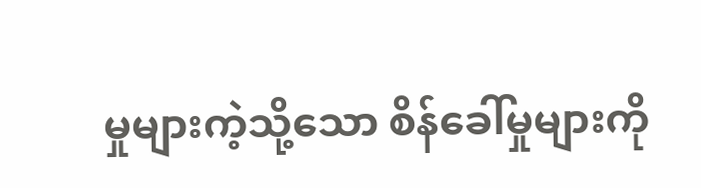မှုများကဲ့သို့သော စိန်ခေါ်မှုများကို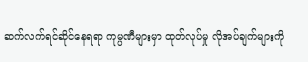ဆက်လက်ရင်ဆိုင်နေရရာ ကုမ္ပဏီများမှာ ထုတ်လုပ်မှု လိုအပ်ချက်များကို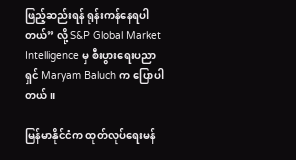ဖြည့်ဆည်းရန် ရုန်းကန်နေရပါတယ်” လို့ S&P Global Market Intelligence မှ စီးပွားရေးပညာရှင် Maryam Baluch က ပြောပါတယ်။

မြန်မာနိုင်ငံက ထုတ်လုပ်ရေးမန်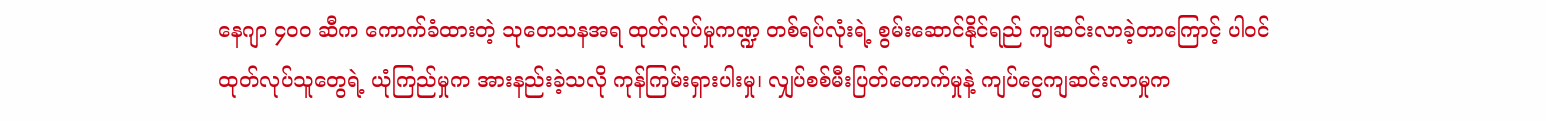နေဂျာ ၄၀၀ ဆီက ကောက်ခံထားတဲ့ သုတေသနအရ ထုတ်လုပ်မှုကဏ္ဍ တစ်ရပ်လုံးရဲ့ စွမ်းဆောင်နိုင်ရည် ကျဆင်းလာခဲ့တာကြောင့် ပါဝင်ထုတ်လုပ်သူတွေရဲ့ ယုံကြည်မှုက အားနည်းခဲ့သလို ကုန်ကြမ်းရှားပါးမှု၊ လျှပ်စစ်မီးပြတ်တောက်မှုနဲ့ ကျပ်ငွေကျဆင်းလာမှုက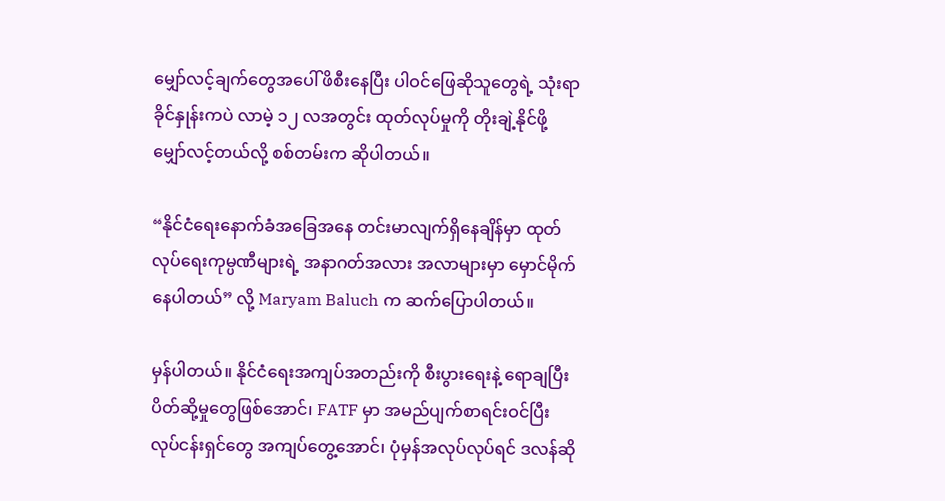မျှော်လင့်ချက်တွေအပေါ် ဖိစီးနေပြီး ပါဝင်ဖြေဆိုသူတွေရဲ့ သုံးရာခိုင်နှုန်းကပဲ လာမဲ့ ၁၂ လအတွင်း ထုတ်လုပ်မှုကို တိုးချဲ့နိုင်ဖို့ မျှော်လင့်တယ်လို့ စစ်တမ်းက ဆိုပါတယ်။

“နိုင်ငံရေးနောက်ခံအခြေအနေ တင်းမာလျက်ရှိနေချိန်မှာ ထုတ်လုပ်ရေးကုမ္ပဏီများရဲ့ အနာဂတ်အလား အလာများမှာ မှောင်မိုက်နေပါတယ်” လို့ Maryam Baluch က ဆက်ပြောပါတယ်။

မှန်ပါတယ်။ နိုင်ငံရေးအကျပ်အတည်းကို စီးပွားရေးနဲ့ ရောချပြီး ပိတ်ဆို့မှုတွေဖြစ်အောင်၊ FATF မှာ အမည်ပျက်စာရင်းဝင်ပြီး လုပ်ငန်းရှင်တွေ အကျပ်တွေ့အောင်၊ ပုံမှန်အလုပ်လုပ်ရင် ဒလန်ဆို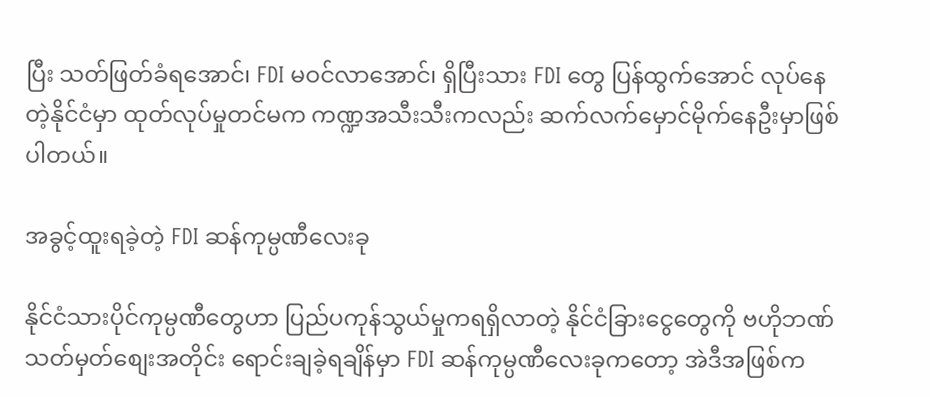ပြီး သတ်ဖြတ်ခံရအောင်၊ FDI မဝင်လာအောင်၊ ရှိပြီးသား FDI တွေ ပြန်ထွက်အောင် လုပ်နေတဲ့နိုင်ငံမှာ ထုတ်လုပ်မှုတင်မက ကဏ္ဍအသီးသီးကလည်း ဆက်လက်မှောင်မိုက်နေဦးမှာဖြစ်ပါတယ်။

အခွင့်ထူးရခဲ့တဲ့ FDI ဆန်ကုမ္ပဏီလေးခု

နိုင်ငံသားပိုင်ကုမ္ပဏီတွေဟာ ပြည်ပကုန်သွယ်မှုကရရှိလာတဲ့ နိုင်ငံခြားငွေတွေကို ဗဟိုဘဏ်သတ်မှတ်စျေးအတိုင်း ရောင်းချခဲ့ရချိန်မှာ FDI ဆန်ကုမ္ပဏီလေးခုကတော့ အဲဒီအဖြစ်က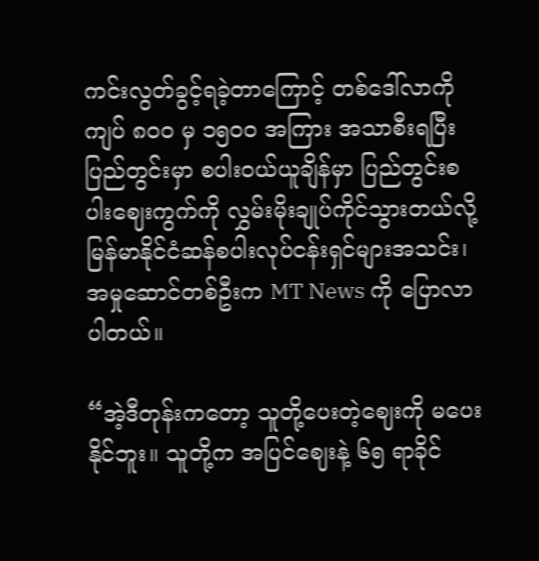ကင်းလွတ်ခွင့်ရခဲ့တာကြောင့် တစ်ဒေါ်လာကို ကျပ် ၈၀၀ မှ ၁၅၀၀ အကြား အသာစီးရပြီး ပြည်တွင်းမှာ စပါးဝယ်ယူချိန်မှာ ပြည်တွင်းစပါးဈေးကွက်ကို လွှမ်းမိုးချုပ်ကိုင်သွားတယ်လို့ မြန်မာနိုင်ငံဆန်စပါးလုပ်ငန်းရှင်များအသင်း၊ အမှုဆောင်တစ်ဦးက MT News ကို ပြောလာပါတယ်။

“အဲ့ဒီတုန်းကတော့ သူတို့ပေးတဲ့ဈေးကို မပေးနိုင်ဘူး။ သူတို့က အပြင်ဈေးနဲ့ ၆၅ ရာခိုင်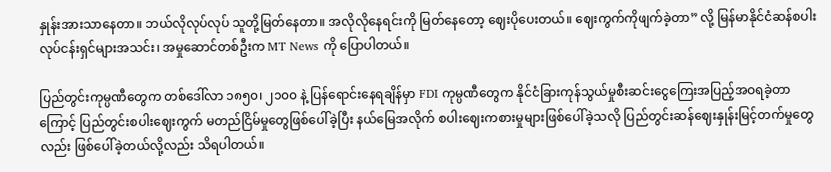နှုန်းအားသာနေတာ။ ဘယ်လိုလုပ်လုပ် သူတို့မြတ်နေတာ။ အလိုလိုနေရင်းကို မြတ်နေတော့ ဈေးပိုပေးတယ်။ ဈေးကွက်ကိုဖျက်ခဲ့တာ” လို့ မြန်မာနိုင်ငံဆန်စပါးလုပ်ငန်းရှင်များအသင်း၊ အမှုဆောင်တစ်ဦးက MT News ကို ပြောပါတယ်။

ပြည်တွင်းကုမ္ပဏီတွေက တစ်ဒေါ်လာ ၁၈၅၀၊ ၂၁၀၀ နဲ့ ပြန်ရောင်းနေရချိန်မှာ FDI ကုမ္ပဏီတွေက နိုင်ငံခြားကုန်သွယ်မှုစီးဆင်းငွေကြေးအပြည့်အဝရခဲ့တာကြောင့် ပြည်တွင်းစပါးဈေးကွက် မတည်ငြိမ်မှုတွေဖြစ်ပေါ်ခဲ့ပြီး နယ်မြေအလိုက် စပါးဈေးကစားမှုများဖြစ်ပေါ်ခဲ့သလို ပြည်တွင်းဆန်ဈေးနှုန်းမြင့်တက်မှုတွေလည်း ဖြစ်ပေါ်ခဲ့တယ်လို့လည်း သိရပါတယ်။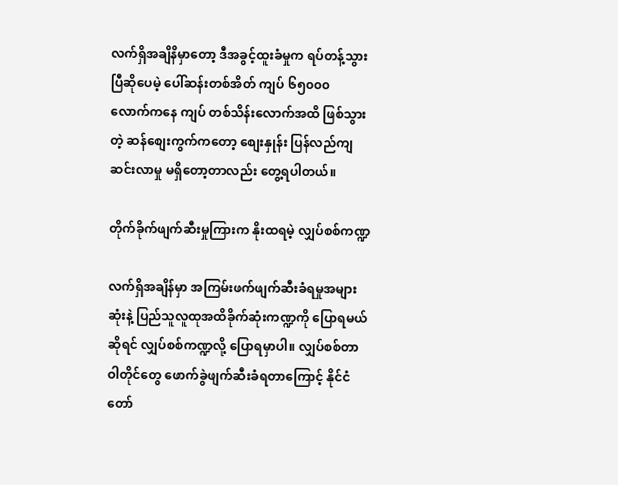လက်ရှိအချိနိမှာတော့ ဒီအခွင့်ထူးခံမှုက ရပ်တန့်သွားပြီဆိုပေမဲ့ ပေါ်ဆန်းတစ်အိတ် ကျပ် ၆၅၀၀၀ လောက်ကနေ ကျပ် တစ်သိန်းလောက်အထိ ဖြစ်သွားတဲ့ ဆန်စျေးကွက်ကတော့ စျေးနှုန်း ပြန်လည်ကျဆင်းလာမှု မရှိတော့တာလည်း တွေ့ရပါတယ်။

တိုက်ခိုက်ဖျက်ဆီးမှုကြားက နိုးထရမဲ့ လျှပ်စစ်ကဏ္ဍ

လက်ရှိအချိန်မှာ အကြမ်းဖက်ဖျက်ဆီးခံရမှုအများဆုံးနဲ့ ပြည်သူလူထုအထိခိုက်ဆုံးကဏ္ဍကို ပြောရမယ်ဆိုရင် လျှပ်စစ်ကဏ္ဍလို့ ပြောရမှာပါ။ လျှပ်စစ်တာဝါတိုင်တွေ ဖောက်ခွဲဖျက်ဆီးခံရတာကြောင့် နိုင်ငံတော်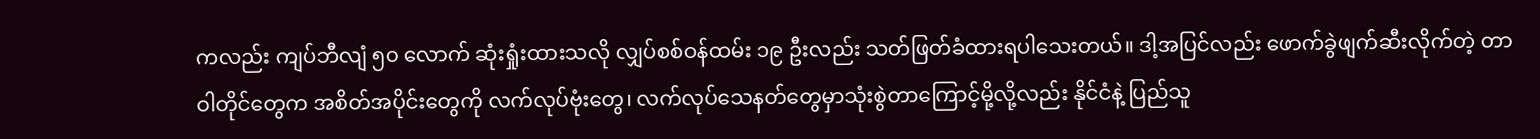ကလည်း ကျပ်ဘီလျံ ၅၀ လောက် ဆုံးရှုံးထားသလို လျှပ်စစ်ဝန်ထမ်း ၁၉ ဦးလည်း သတ်ဖြတ်ခံထားရပါသေးတယ်။ ဒါ့အပြင်လည်း ဖောက်ခွဲဖျက်ဆီးလိုက်တဲ့ တာဝါတိုင်တွေက အစိတ်အပိုင်းတွေကို လက်လုပ်ဗုံးတွေ၊ လက်လုပ်သေနတ်တွေမှာသုံးစွဲတာကြောင့်မို့လို့လည်း နိုင်ငံနဲ့ ပြည်သူ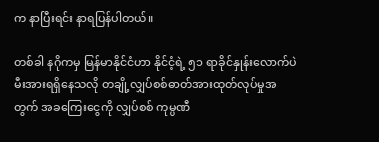က နာပြီးရင်း နာရပြန်ပါတယ်။

တစ်ခါ နဂိုကမှ မြန်မာနိုင်ငံဟာ နိုင်ငံ့ရဲ့ ၅၁ ရာခိုင်နှုန်းလောက်ပဲ မီးအားရရှိနေသလို တချို့လျှပ်စစ်ဓာတ်အားထုတ်လုပ်မှုအတွက် အခကြေးငွေကို လျှပ်စစ် ကုမ္ပဏီ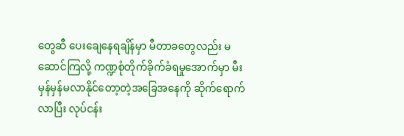တွေဆီ ပေးချေနေရချိန်မှာ မီတာခတွေလည်း မဆောင်ကြလို့ ကဏ္ဍစုံတိုက်ခိုက်ခံရမှုအောက်မှာ မီးမှန်မှန်မလာနိုင်တော့တဲ့အခြေအနေကို ဆိုက်ရောက်လာပြီး လုပ်ငန်း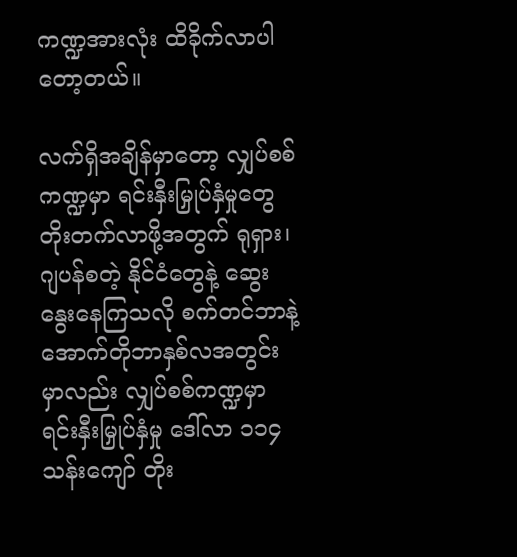ကဏ္ဍအားလုံး ထိခိုက်လာပါတော့တယ်။

လက်ရှိအချိန်မှာတော့ လျှပ်စစ်ကဏ္ဍမှာ ရင်းနှီးမြှုပ်နှံမှုတွေတိုးတက်လာဖို့အတွက် ရုရှား၊ ဂျပန်စတဲ့ နိုင်ငံတွေနဲ့ ဆွေးနွေးနေကြသလို စက်တင်ဘာနဲ့ အောက်တိုဘာနှစ်လအတွင်းမှာလည်း လျှပ်စစ်ကဏ္ဍမှာ ရင်းနှီးမြှုပ်နှံမှု ဒေါ်လာ ၁၁၄ သန်းကျော် တိုး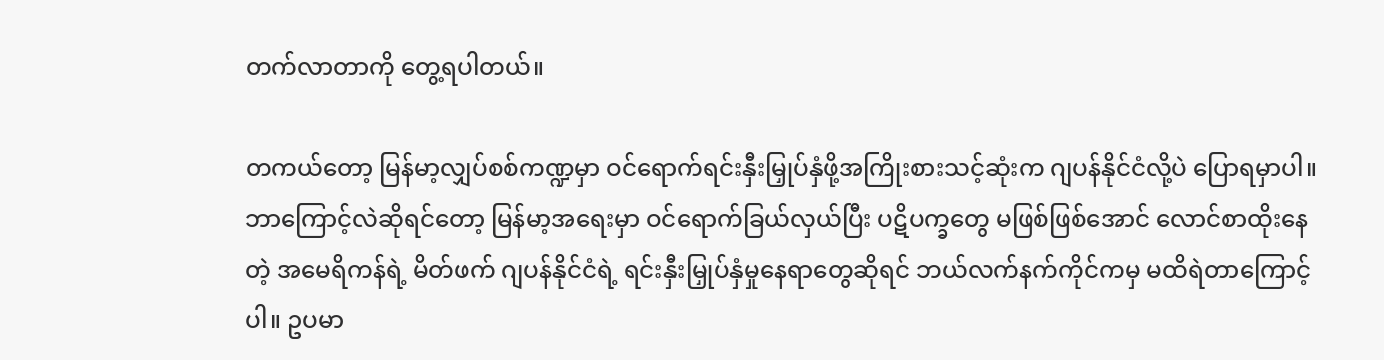တက်လာတာကို တွေ့ရပါတယ်။

တကယ်တော့ မြန်မာ့လျှပ်စစ်ကဏ္ဍမှာ ဝင်ရောက်ရင်းနှီးမြှုပ်နှံဖို့အကြိုးစားသင့်ဆုံးက ဂျပန်နိုင်ငံလို့ပဲ ပြောရမှာပါ။ ဘာကြောင့်လဲဆိုရင်တော့ မြန်မာ့အရေးမှာ ဝင်ရောက်ခြယ်လှယ်ပြီး ပဋိပက္ခတွေ မဖြစ်ဖြစ်အောင် လောင်စာထိုးနေတဲ့ အမေရိကန်ရဲ့ မိတ်ဖက် ဂျပန်နိုင်ငံရဲ့ ရင်းနှီးမြှုပ်နှံမှုနေရာတွေဆိုရင် ဘယ်လက်နက်ကိုင်ကမှ မထိရဲတာကြောင့်ပါ။ ဥပမာ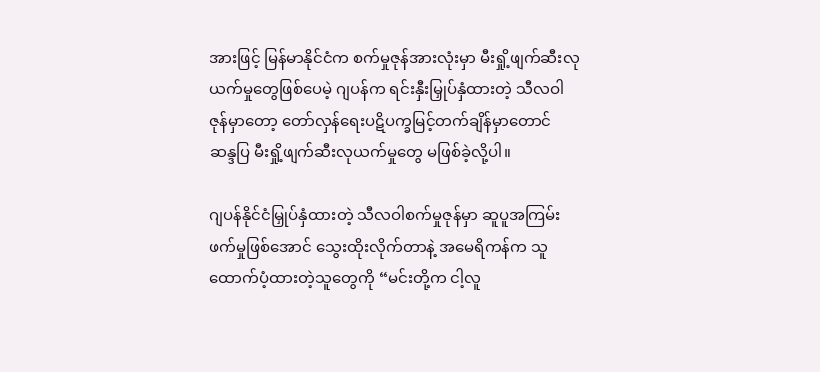အားဖြင့် မြန်မာနိုင်ငံက စက်မှုဇုန်အားလုံးမှာ မီးရှို့ဖျက်ဆီးလုယက်မှုတွေဖြစ်ပေမဲ့ ဂျပန်က ရင်းနှီးမြှုပ်နှံထားတဲ့ သီလဝါဇုန်မှာတော့ တော်လှန်ရေးပဋိပက္ခမြင့်တက်ချိန်မှာတောင် ဆန္ဒပြ မီးရှို့ဖျက်ဆီးလုယက်မှုတွေ မဖြစ်ခဲ့လို့ပါ။

ဂျပန်နိုင်ငံမြှုပ်နှံထားတဲ့ သီလဝါစက်မှုဇုန်မှာ ဆူပူအကြမ်းဖက်မှုဖြစ်အောင် သွေးထိုးလိုက်တာနဲ့ အမေရိကန်က သူထောက်ပံ့ထားတဲ့သူတွေကို “မင်းတို့က ငါ့လူ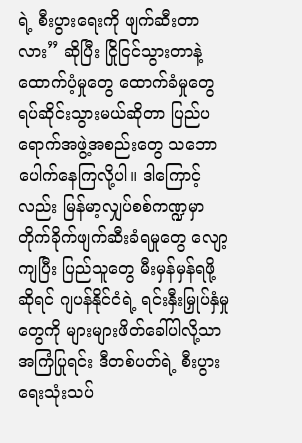ရဲ့ စီးပွားရေးကို ဖျက်ဆီးတာလား” ဆိုပြီး ငြိုငြင်သွားတာနဲ့ ထောက်ပံ့မှုတွေ ထောက်ခံမှုတွေ ရပ်ဆိုင်းသွားမယ်ဆိုတာ ပြည်ပရောက်အဖွဲ့အစည်းတွေ သဘောပေါက်နေကြလို့ပါ။ ဒါကြောင့်လည်း မြန်မာ့လျှပ်စစ်ကဏ္ဍမှာ တိုက်ခိုက်ဖျက်ဆီးခံရမှုတွေ လျော့ကျပြီး ပြည်သူတွေ မီးမှန်မှန်ရဖို့ဆိုရင် ဂျပန်နိုင်ငံရဲ့ ရင်းနှီးမြှုပ်နှံမှုတွေကို များများဖိတ်ခေါ်ပါလို့သာ အကြံပြုရင်း ဒီတစ်ပတ်ရဲ့ စီးပွားရေးသုံးသပ်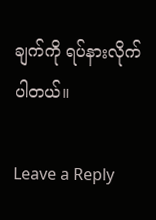ချက်ကို ရပ်နားလိုက်ပါတယ်။

Leave a Reply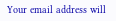Your email address will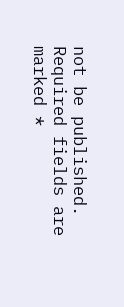not be published. Required fields are marked *